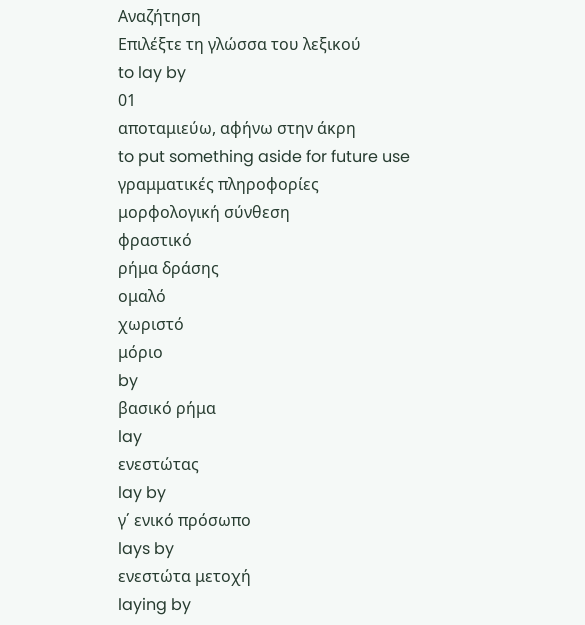Αναζήτηση
Επιλέξτε τη γλώσσα του λεξικού
to lay by
01
αποταμιεύω, αφήνω στην άκρη
to put something aside for future use
γραμματικές πληροφορίες
μορφολογική σύνθεση
φραστικό
ρήμα δράσης
ομαλό
χωριστό
μόριο
by
βασικό ρήμα
lay
ενεστώτας
lay by
γ΄ ενικό πρόσωπο
lays by
ενεστώτα μετοχή
laying by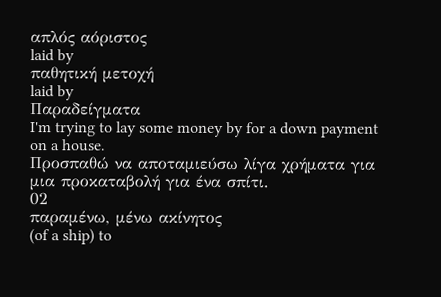απλός αόριστος
laid by
παθητική μετοχή
laid by
Παραδείγματα
I'm trying to lay some money by for a down payment on a house.
Προσπαθώ να αποταμιεύσω λίγα χρήματα για μια προκαταβολή για ένα σπίτι.
02
παραμένω, μένω ακίνητος
(of a ship) to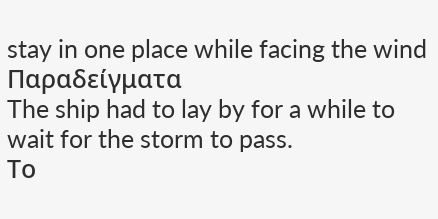stay in one place while facing the wind
Παραδείγματα
The ship had to lay by for a while to wait for the storm to pass.
Το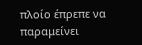πλοίο έπρεπε να παραμείνει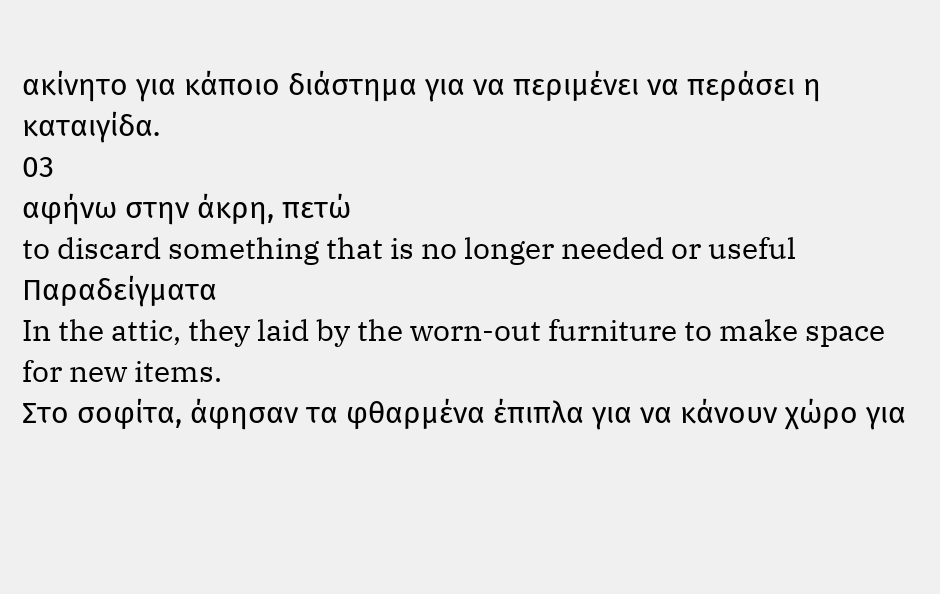ακίνητο για κάποιο διάστημα για να περιμένει να περάσει η καταιγίδα.
03
αφήνω στην άκρη, πετώ
to discard something that is no longer needed or useful
Παραδείγματα
In the attic, they laid by the worn-out furniture to make space for new items.
Στο σοφίτα, άφησαν τα φθαρμένα έπιπλα για να κάνουν χώρο για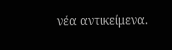νέα αντικείμενα.